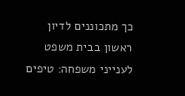כך מתכוננים לדיון ראשון בבית משפט לענייני משפחה: טיפים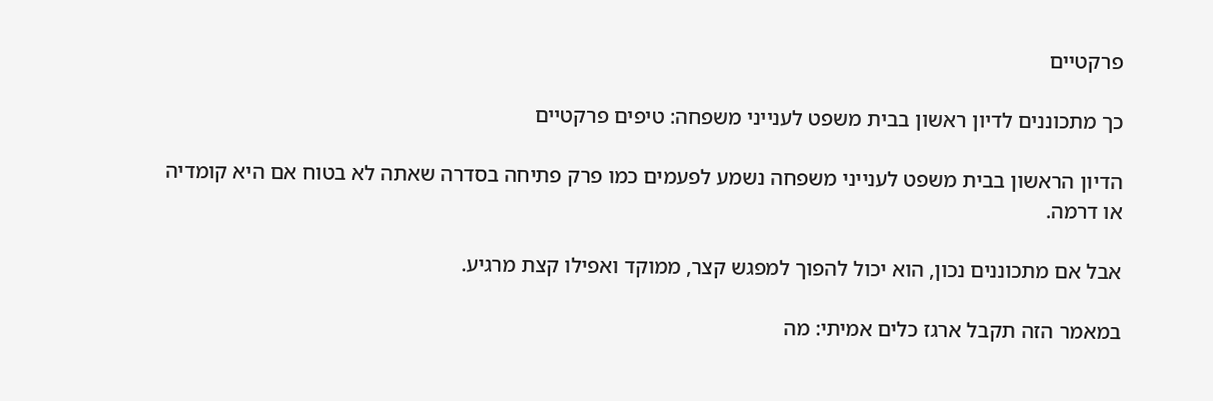פרקטיים

כך מתכוננים לדיון ראשון בבית משפט לענייני משפחה: טיפים פרקטיים

הדיון הראשון בבית משפט לענייני משפחה נשמע לפעמים כמו פרק פתיחה בסדרה שאתה לא בטוח אם היא קומדיה או דרמה.

אבל אם מתכוננים נכון, הוא יכול להפוך למפגש קצר, ממוקד ואפילו קצת מרגיע.

במאמר הזה תקבל ארגז כלים אמיתי: מה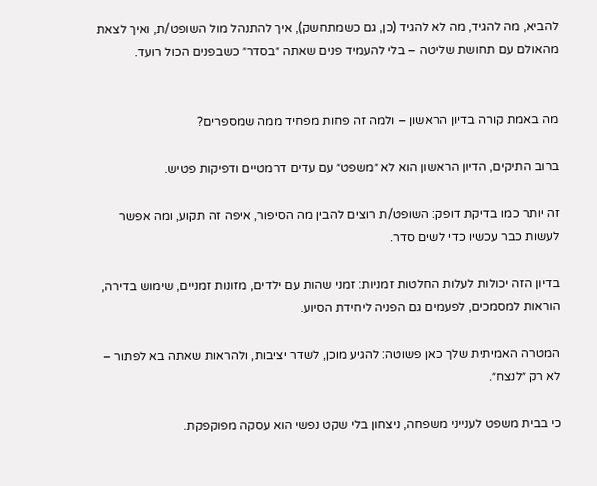להביא, מה להגיד, מה לא להגיד (כן, גם כשמתחשק), איך להתנהל מול השופט/ת, ואיך לצאת מהאולם עם תחושת שליטה – בלי להעמיד פנים שאתה ״בסדר״ כשבפנים הכול רועד.


מה באמת קורה בדיון הראשון – ולמה זה פחות מפחיד ממה שמספרים?

ברוב התיקים, הדיון הראשון הוא לא ״משפט״ עם עדים דרמטיים ודפיקות פטיש.

זה יותר כמו בדיקת דופק: השופט/ת רוצים להבין מה הסיפור, איפה זה תקוע, ומה אפשר לעשות כבר עכשיו כדי לשים סדר.

בדיון הזה יכולות לעלות החלטות זמניות: זמני שהות עם ילדים, מזונות זמניים, שימוש בדירה, הוראות למסמכים, לפעמים גם הפניה ליחידת הסיוע.

המטרה האמיתית שלך כאן פשוטה: להגיע מוכן, לשדר יציבות, ולהראות שאתה בא לפתור – לא רק ״לנצח״.

כי בבית משפט לענייני משפחה, ניצחון בלי שקט נפשי הוא עסקה מפוקפקת.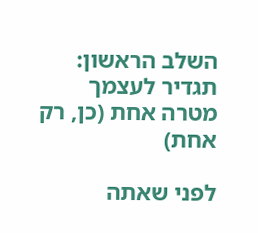השלב הראשון: תגדיר לעצמך מטרה אחת (כן, רק אחת)

לפני שאתה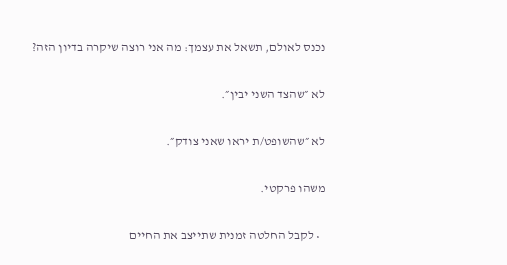נכנס לאולם, תשאל את עצמך: מה אני רוצה שיקרה בדיון הזה?

לא ״שהצד השני יבין״.

לא ״שהשופט/ת יראו שאני צודק״.

משהו פרקטי.

  • לקבל החלטה זמנית שתייצב את החיים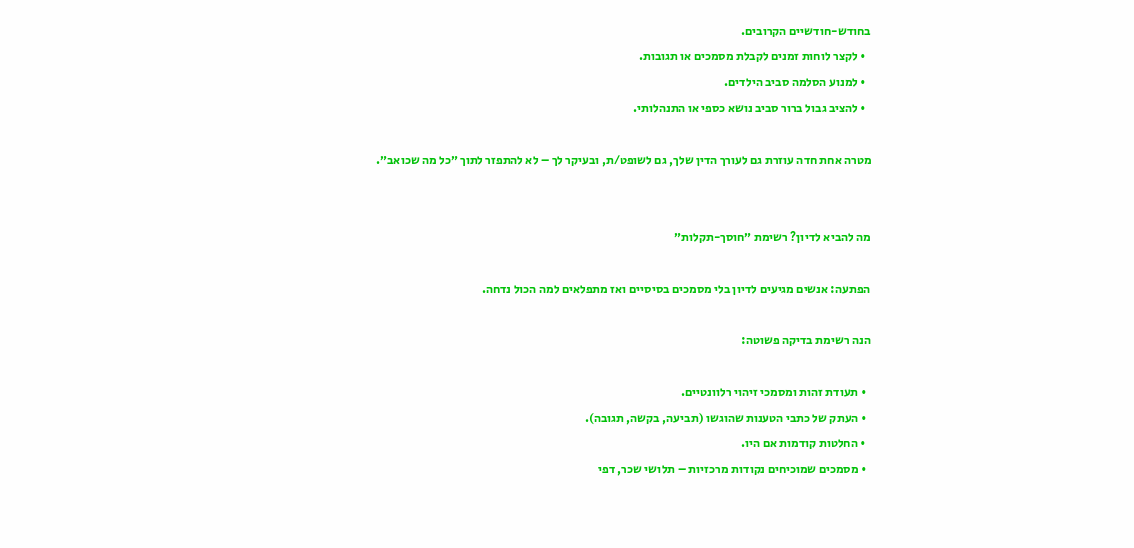בחודש-חודשיים הקרובים.
  • לקצר לוחות זמנים לקבלת מסמכים או תגובות.
  • למנוע הסלמה סביב הילדים.
  • להציב גבול ברור סביב נושא כספי או התנהלותי.

מטרה אחת חדה עוזרת גם לעורך הדין שלך, גם לשופט/ת, ובעיקר לך – לא להתפזר לתוך ״כל מה שכואב״.


מה להביא לדיון? רשימת ״חוסך-תקלות״

הפתעה: אנשים מגיעים לדיון בלי מסמכים בסיסיים ואז מתפלאים למה הכול נדחה.

הנה רשימת בדיקה פשוטה:

  • תעודת זהות ומסמכי זיהוי רלוונטיים.
  • העתק של כתבי הטענות שהוגשו (תביעה, בקשה, תגובה).
  • החלטות קודמות אם היו.
  • מסמכים שמוכיחים נקודות מרכזיות – תלושי שכר, דפי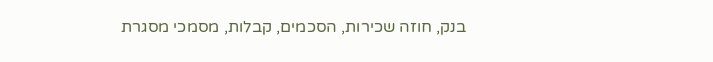בנק, חוזה שכירות, הסכמים, קבלות, מסמכי מסגרת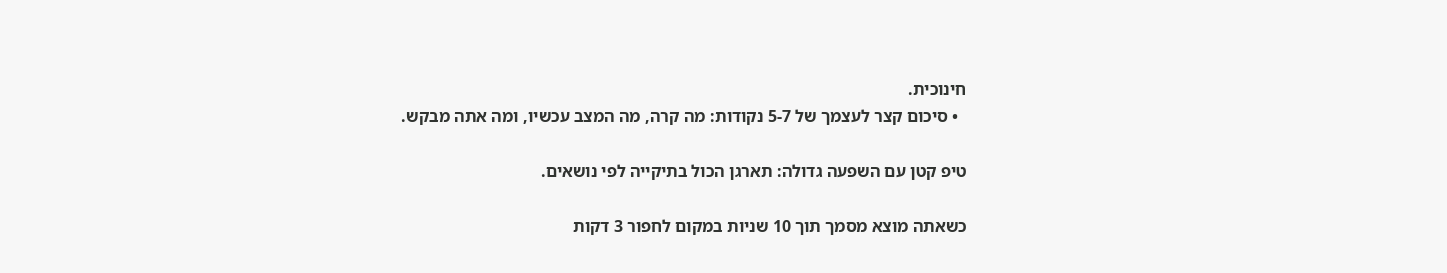חינוכית.
  • סיכום קצר לעצמך של 5-7 נקודות: מה קרה, מה המצב עכשיו, ומה אתה מבקש.

טיפ קטן עם השפעה גדולה: תארגן הכול בתיקייה לפי נושאים.

כשאתה מוצא מסמך תוך 10 שניות במקום לחפור 3 דקות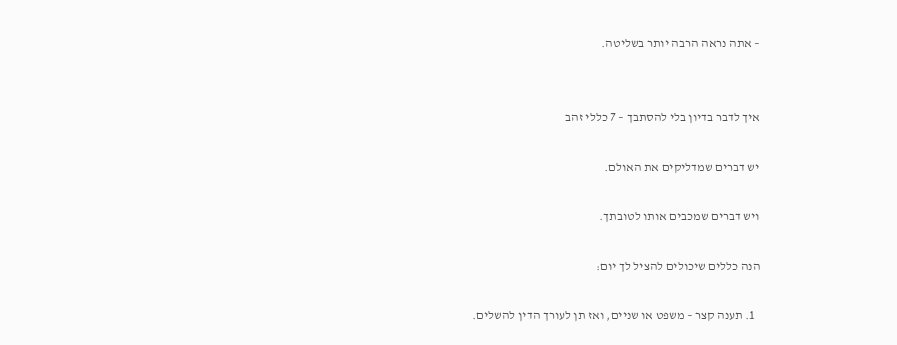– אתה נראה הרבה יותר בשליטה.


איך לדבר בדיון בלי להסתבך – 7 כללי זהב

יש דברים שמדליקים את האולם.

ויש דברים שמכבים אותו לטובתך.

הנה כללים שיכולים להציל לך יום:

  1. תענה קצר – משפט או שניים, ואז תן לעורך הדין להשלים.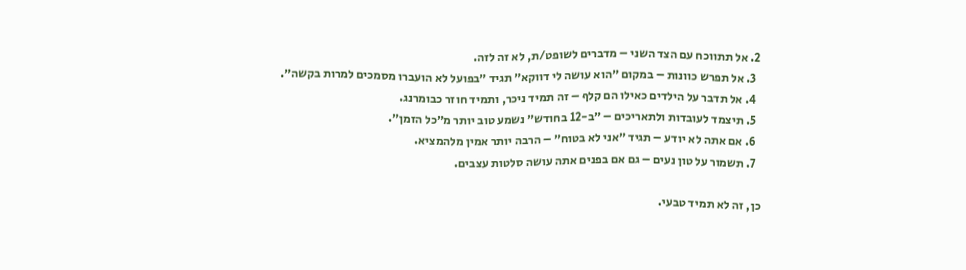2. אל תתווכח עם הצד השני – מדברים לשופט/ת, לא זה לזה.
  3. אל תפרש כוונות – במקום ״הוא עושה לי דווקא״ תגיד ״בפועל לא הועברו מסמכים למרות בקשה״.
  4. אל תדבר על הילדים כאילו הם קלף – זה תמיד ניכר, ותמיד חוזר כבומרנג.
  5. תיצמד לעובדות ולתאריכים – ״ב-12 בחודש״ נשמע טוב יותר מ״כל הזמן״.
  6. אם אתה לא יודע – תגיד ״אני לא בטוח״ – הרבה יותר אמין מלהמציא.
  7. תשמור על טון נעים – גם אם בפנים אתה עושה סלטות עצבים.

כן, זה לא תמיד טבעי.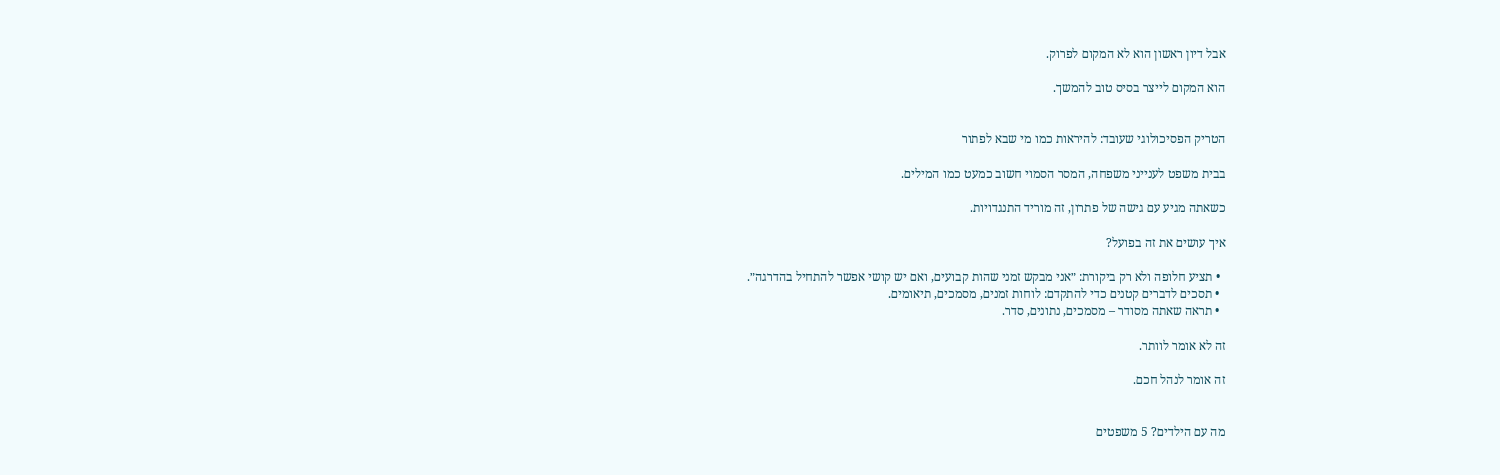אבל דיון ראשון הוא לא המקום לפרוק.

הוא המקום לייצר בסיס טוב להמשך.


הטריק הפסיכולוגי שעובד: להיראות כמו מי שבא לפתור

בבית משפט לענייני משפחה, המסר הסמוי חשוב כמעט כמו המילים.

כשאתה מגיע עם גישה של פתרון, זה מוריד התנגדויות.

איך עושים את זה בפועל?

  • תציע חלופה ולא רק ביקורת: ״אני מבקש זמני שהות קבועים, ואם יש קושי אפשר להתחיל בהדרגה״.
  • תסכים לדברים קטנים כדי להתקדם: לוחות זמנים, מסמכים, תיאומים.
  • תראה שאתה מסודר – מסמכים, נתונים, סדר.

זה לא אומר לוותר.

זה אומר לנהל חכם.


מה עם הילדים? 5 משפטים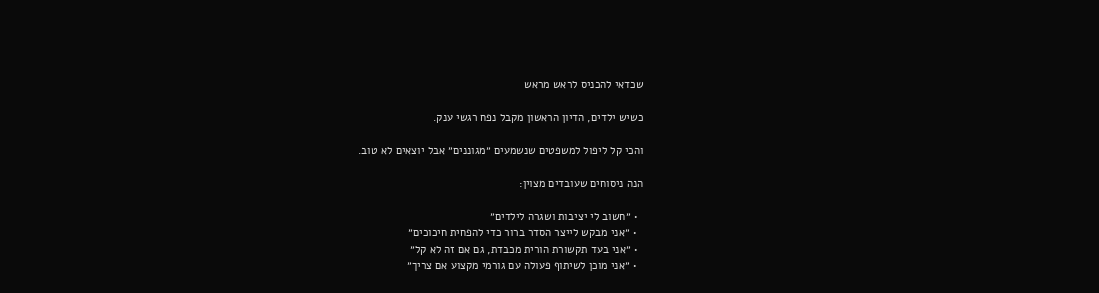שכדאי להכניס לראש מראש

כשיש ילדים, הדיון הראשון מקבל נפח רגשי ענק.

והכי קל ליפול למשפטים שנשמעים ״מגוננים״ אבל יוצאים לא טוב.

הנה ניסוחים שעובדים מצוין:

  • ״חשוב לי יציבות ושגרה לילדים״
  • ״אני מבקש לייצר הסדר ברור כדי להפחית חיכוכים״
  • ״אני בעד תקשורת הורית מכבדת, גם אם זה לא קל״
  • ״אני מוכן לשיתוף פעולה עם גורמי מקצוע אם צריך״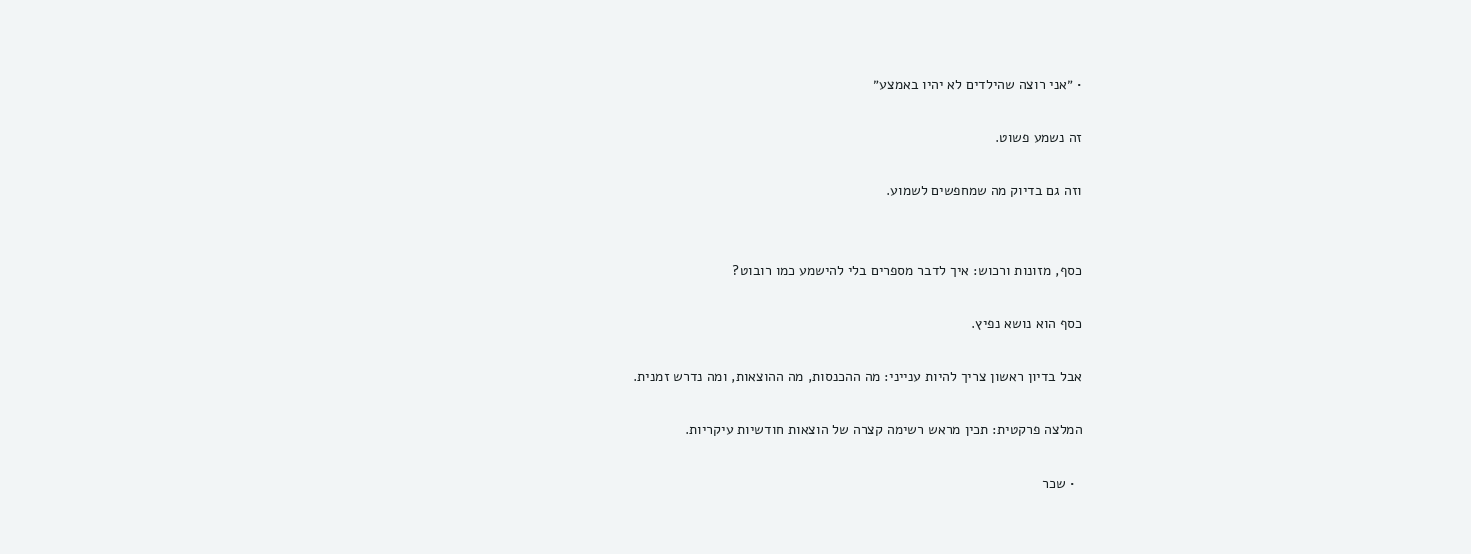• ״אני רוצה שהילדים לא יהיו באמצע״

זה נשמע פשוט.

וזה גם בדיוק מה שמחפשים לשמוע.


כסף, מזונות ורכוש: איך לדבר מספרים בלי להישמע כמו רובוט?

כסף הוא נושא נפיץ.

אבל בדיון ראשון צריך להיות ענייני: מה ההכנסות, מה ההוצאות, ומה נדרש זמנית.

המלצה פרקטית: תכין מראש רשימה קצרה של הוצאות חודשיות עיקריות.

  • שכר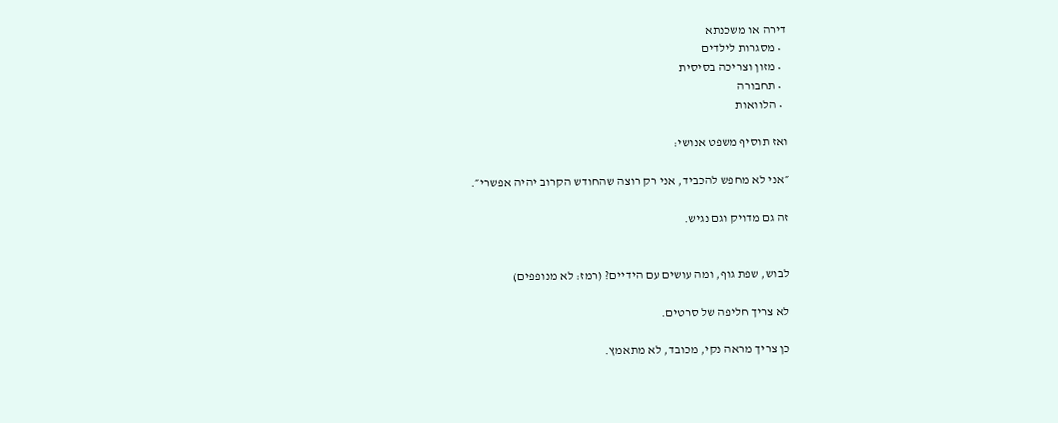דירה או משכנתא
  • מסגרות לילדים
  • מזון וצריכה בסיסית
  • תחבורה
  • הלוואות

ואז תוסיף משפט אנושי:

״אני לא מחפש להכביד, אני רק רוצה שהחודש הקרוב יהיה אפשרי״.

זה גם מדויק וגם נגיש.


לבוש, שפת גוף, ומה עושים עם הידיים? (רמז: לא מנופפים)

לא צריך חליפה של סרטים.

כן צריך מראה נקי, מכובד, לא מתאמץ.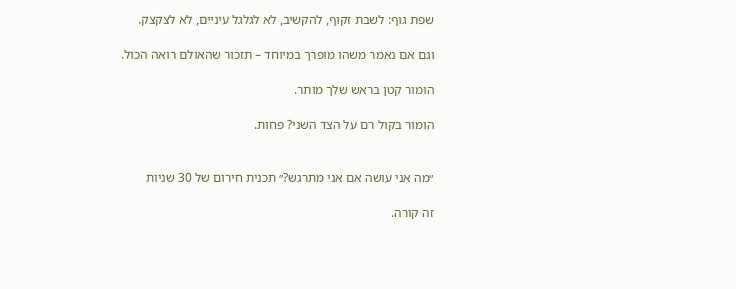שפת גוף: לשבת זקוף, להקשיב, לא לגלגל עיניים, לא לצקצק.

וגם אם נאמר משהו מופרך במיוחד – תזכור שהאולם רואה הכול.

הומור קטן בראש שלך מותר.

הומור בקול רם על הצד השני? פחות.


״מה אני עושה אם אני מתרגש?״ תכנית חירום של 30 שניות

זה קורה.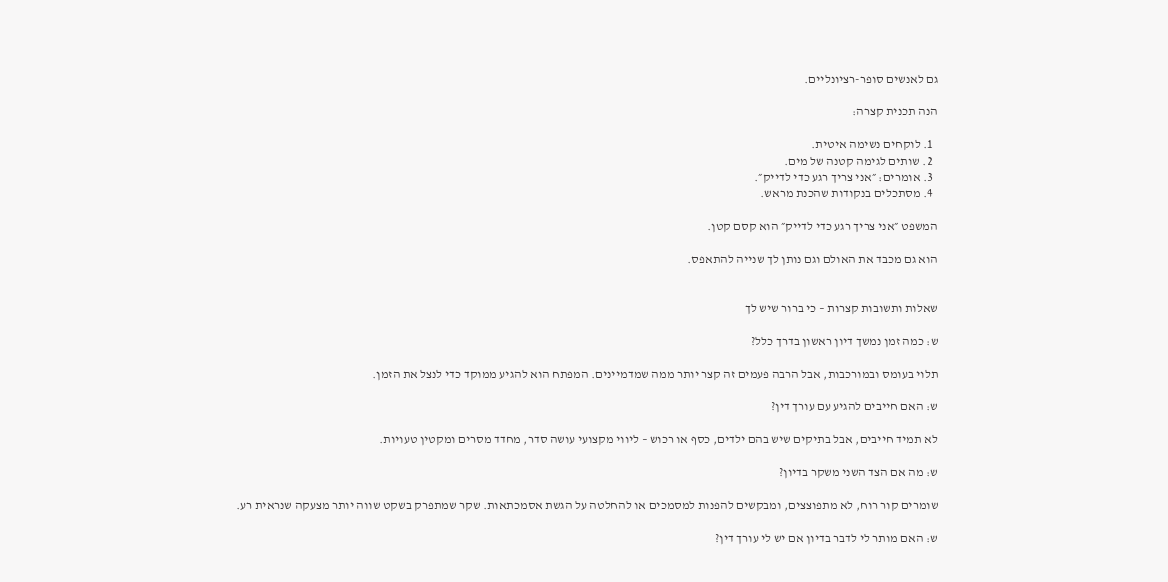גם לאנשים סופר-רציונליים.

הנה תכנית קצרה:

  1. לוקחים נשימה איטית.
  2. שותים לגימה קטנה של מים.
  3. אומרים: ״אני צריך רגע כדי לדייק״.
  4. מסתכלים בנקודות שהכנת מראש.

המשפט ״אני צריך רגע כדי לדייק״ הוא קסם קטן.

הוא גם מכבד את האולם וגם נותן לך שנייה להתאפס.


שאלות ותשובות קצרות – כי ברור שיש לך

ש: כמה זמן נמשך דיון ראשון בדרך כלל?

תלוי בעומס ובמורכבות, אבל הרבה פעמים זה קצר יותר ממה שמדמיינים. המפתח הוא להגיע ממוקד כדי לנצל את הזמן.

ש: האם חייבים להגיע עם עורך דין?

לא תמיד חייבים, אבל בתיקים שיש בהם ילדים, כסף או רכוש – ליווי מקצועי עושה סדר, מחדד מסרים ומקטין טעויות.

ש: מה אם הצד השני משקר בדיון?

שומרים קור רוח, לא מתפוצצים, ומבקשים להפנות למסמכים או להחלטה על הגשת אסמכתאות. שקר שמתפרק בשקט שווה יותר מצעקה שנראית רע.

ש: האם מותר לי לדבר בדיון אם יש לי עורך דין?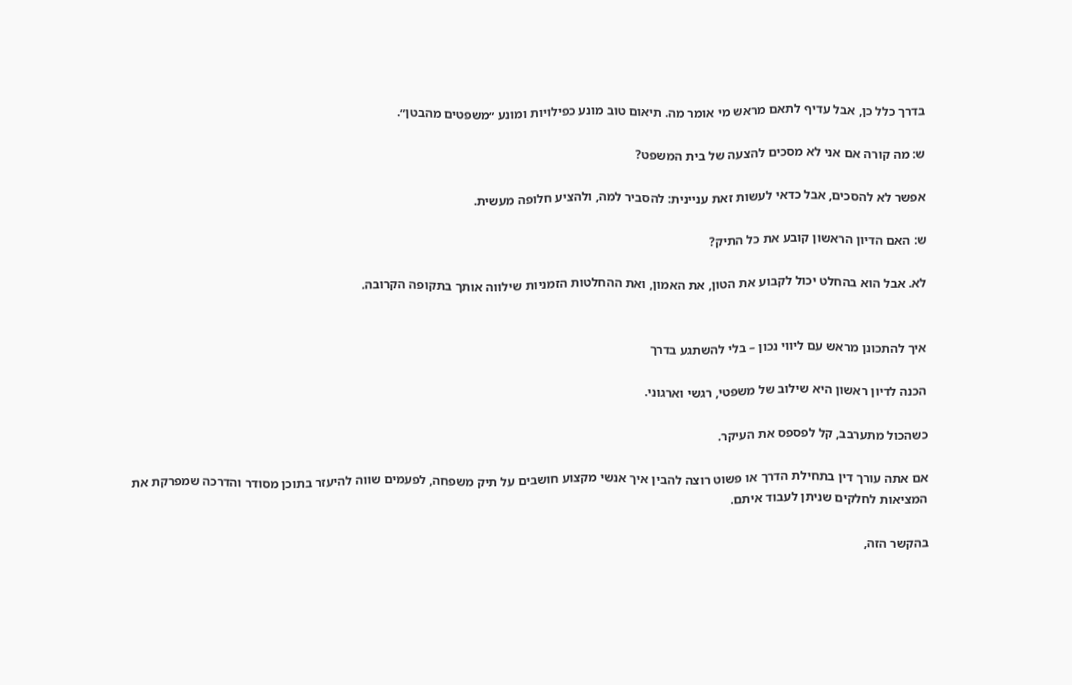בדרך כלל כן, אבל עדיף לתאם מראש מי אומר מה. תיאום טוב מונע כפילויות ומונע ״משפטים מהבטן״.

ש: מה קורה אם אני לא מסכים להצעה של בית המשפט?

אפשר לא להסכים, אבל כדאי לעשות זאת עניינית: להסביר למה, ולהציע חלופה מעשית.

ש: האם הדיון הראשון קובע את כל התיק?

לא. אבל הוא בהחלט יכול לקבוע את הטון, את האמון, ואת ההחלטות הזמניות שילווה אותך בתקופה הקרובה.


איך להתכונן מראש עם ליווי נכון – בלי להשתגע בדרך

הכנה לדיון ראשון היא שילוב של משפטי, רגשי וארגוני.

כשהכול מתערבב, קל לפספס את העיקר.

אם אתה עורך דין בתחילת הדרך או פשוט רוצה להבין איך אנשי מקצוע חושבים על תיק משפחה, לפעמים שווה להיעזר בתוכן מסודר והדרכה שמפרקת את המציאות לחלקים שניתן לעבוד איתם.

בהקשר הזה,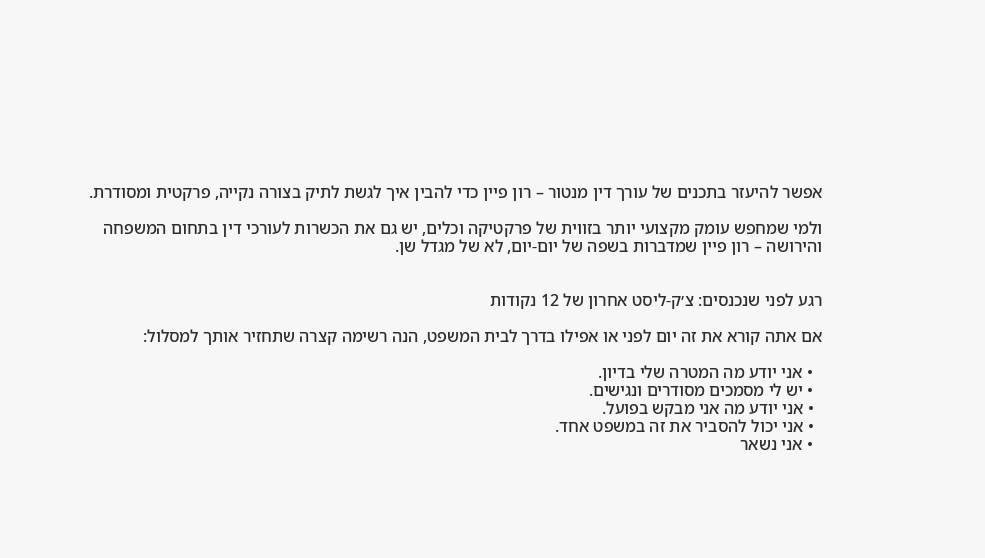אפשר להיעזר בתכנים של עורך דין מנטור – רון פיין כדי להבין איך לגשת לתיק בצורה נקייה, פרקטית ומסודרת.

ולמי שמחפש עומק מקצועי יותר בזווית של פרקטיקה וכלים, יש גם את הכשרות לעורכי דין בתחום המשפחה והירושה – רון פיין שמדברות בשפה של יום-יום, לא של מגדל שן.


רגע לפני שנכנסים: צ׳ק-ליסט אחרון של 12 נקודות

אם אתה קורא את זה יום לפני או אפילו בדרך לבית המשפט, הנה רשימה קצרה שתחזיר אותך למסלול:

  • אני יודע מה המטרה שלי בדיון.
  • יש לי מסמכים מסודרים ונגישים.
  • אני יודע מה אני מבקש בפועל.
  • אני יכול להסביר את זה במשפט אחד.
  • אני נשאר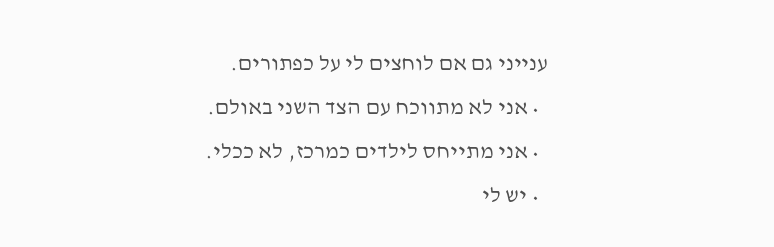ענייני גם אם לוחצים לי על כפתורים.
  • אני לא מתווכח עם הצד השני באולם.
  • אני מתייחס לילדים כמרכז, לא ככלי.
  • יש לי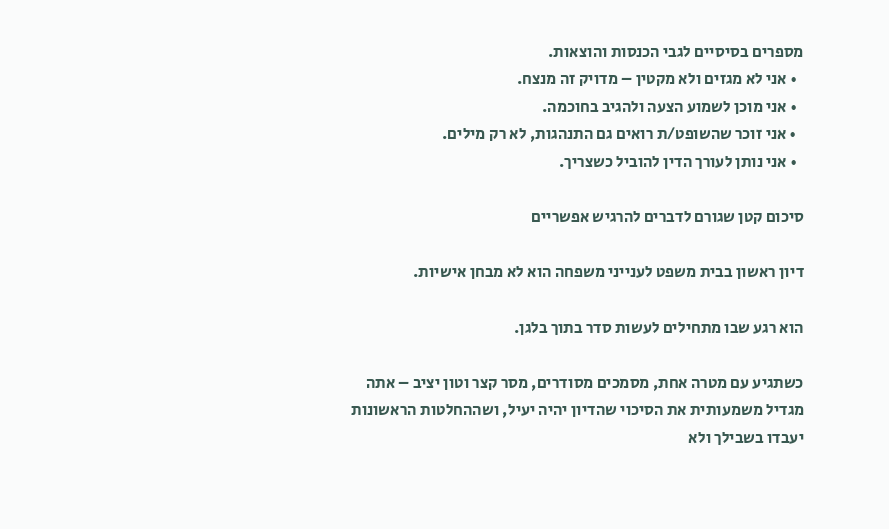מספרים בסיסיים לגבי הכנסות והוצאות.
  • אני לא מגזים ולא מקטין – מדויק זה מנצח.
  • אני מוכן לשמוע הצעה ולהגיב בחוכמה.
  • אני זוכר שהשופט/ת רואים גם התנהגות, לא רק מילים.
  • אני נותן לעורך הדין להוביל כשצריך.

סיכום קטן שגורם לדברים להרגיש אפשריים

דיון ראשון בבית משפט לענייני משפחה הוא לא מבחן אישיות.

הוא רגע שבו מתחילים לעשות סדר בתוך בלגן.

כשתגיע עם מטרה אחת, מסמכים מסודרים, מסר קצר וטון יציב – אתה מגדיל משמעותית את הסיכוי שהדיון יהיה יעיל, ושההחלטות הראשונות יעבדו בשבילך ולא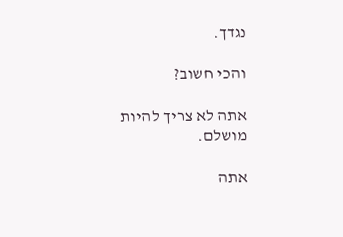נגדך.

והכי חשוב?

אתה לא צריך להיות מושלם.

אתה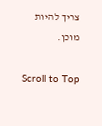צריך להיות מוכן.

Scroll to Top